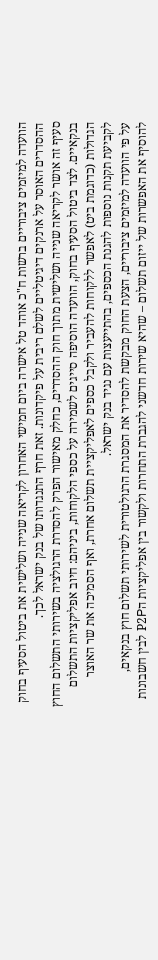הוועדה למיזמים ציבוריים ברשות ח"כ אוהד טל אישרה ביום חמישי האחרון לקריאה שנייה ושלישית את ביטול הסעיף בחוק ההסדרים האוסר על ארנקים דיגיטליים לשלם ריבית על פיקדונות. זאת חרף התנגדותו של בנק ישראל לכך.
סעיף זה אושר לקריאה שנייה ושלישית מתוך חוק ההסדרים, כחלק מאישור הפרק להסדרת הרגולציה בשירותי התשלום החוץ בנקאיים. לצד ביטול הסעיף בחוק, הוועדה הוסיפה סייגים לשמירה על כספי הלקוחות, ביניהם: חיוב אפליקציות התשלום הגדולות (כדוגמת ביט) לאפשר ללקוחות להעביר ולקבל כספים לאפליקציית תשלום אחרת, ואף הסמיכה את שר האוצר לקביעת תקנות נוספות להגנת הכספים, בהתייעצות עם נגיד בנק ישראל.
על פי הוועדה למיזמים ציבוריים, הצעת החוק מבקשת להסדיר את המסגרת הרגולטורית לשירותי תשלום חוץ בנקאים, להוסיף את האפשרות של ייזום תשלום – שהיא שירות חדשני להגברת התחרות ולקשור בין אפליקציות הP2P לבין חשבונות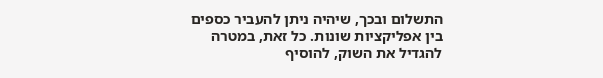התשלום ובכך, שיהיה ניתן להעביר כספים בין אפליקציות שונות. כל זאת, במטרה להגדיל את השוק, להוסיף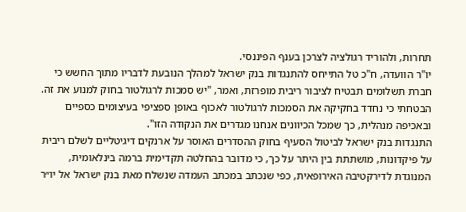תחרות, ולהוריד רגולציה לצרכן בענף הפיננסי.
יו"ר הוועדה, ח"כ טל התייחס להתנגדות בנק ישראל למהלך הנובעת לדבריו מתוך החשש כי חברת תשלומים תבטיח לציבור ריבית מופרזת, ואמר, "יש סמכות לרגולטור בחוק למנוע את זה. הבטחתי כי נחדד בחקיקה את הסמכות לרגולטור לאכוף באופן ספציפי בעיצומים כספיים ובאכיפה מנהלית, כך שמכל הכיוונים אנחנו מגדרים את הנקודה הזו".
התנגדות בנק ישראל לביטול הסעיף בחוק ההסדרים האוסר על ארנקים דיגיטליים לשלם ריבית על פיקדונות, מושתתת בין היתר על כך, כי מדובר בהחלטה תקדימית ברמה בינלאומית, המנוגדת לדירקטיבה האירופאית, כפי שנכתב במכתב העמדה שנשלח מאת בנק ישראל אל יו״ר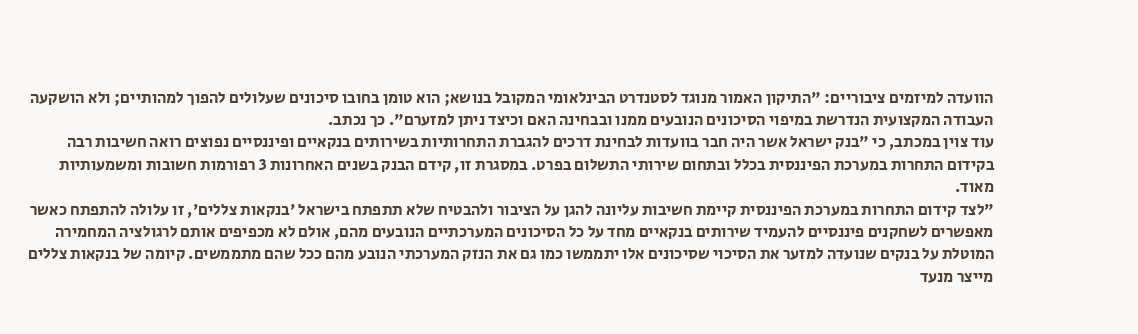הוועדה למיזמים ציבוריים: "התיקון האמור מנוגד לסטנדרט הבינלאומי המקובל בנושא; הוא טומן בחובו סיכונים שעלולים להפוך למהותיים; ולא הושקעה העבודה המקצועית הנדרשת במיפוי הסיכונים הנובעים ממנו ובבחינה האם וכיצד ניתן למזערם". כך נכתב.
עוד צוין במכתב, כי "בנק ישראל אשר היה חבר בוועדות לבחינת דרכים להגברת התחרותיות בשירותים בנקאיים ופיננסיים נפוצים רואה חשיבות רבה בקידום התחרות במערכת הפיננסית בכלל ובתחום שירותי התשלום בפרט. במסגרת זו, קידם הבנק בשנים האחרונות 3 רפורמות חשובות ומשמעותיות מאוד.
"לצד קידום התחרות במערכת הפיננסית קיימת חשיבות עליונה להגן על הציבור ולהבטיח שלא תתפתח בישראל 'בנקאות צללים', זו עלולה להתפתח כאשר מאפשרים לשחקנים פיננסיים להעמיד שירותים בנקאיים מחד על כל הסיכונים המערכתיים הנובעים מהם, אולם לא מכפיפים אותם לרגולציה המחמירה המוטלת על בנקים שנועדה למזער את הסיכוי שסיכונים אלו יתממשו כמו גם את הנזק המערכתי הנובע מהם ככל שהם מתממשים. קיומה של בנקאות צללים מייצר מנעד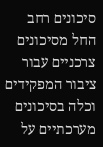סיכונים רחב החל מסיכונים צרכניים עבור ציבור המפקידים וכלה בסיכונים מערכתיים על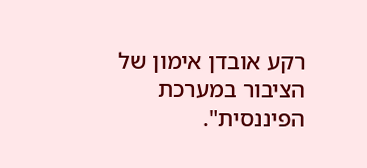רקע אובדן אימון של הציבור במערכת הפיננסית".